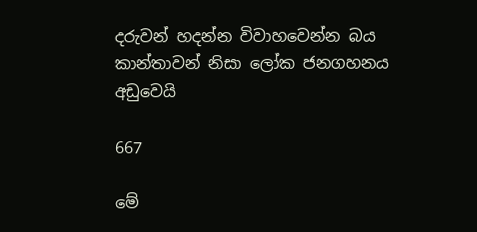දරුවන් හදන්න විවාහවෙන්න බය කාන්තාවන් නිසා ලෝක ජනගහනය අඩුවෙයි

667

මේ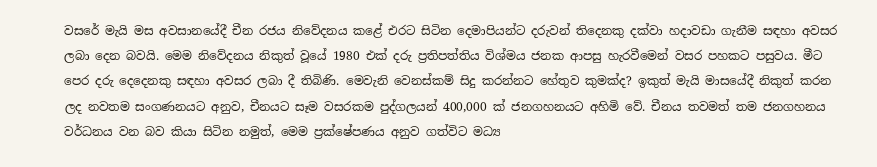වසරේ මැයි මස අවසානයේදී චීන රජය නිවේදනය කළේ එරට සිටින දෙමාපියන්ට දරුවන් තිදෙනකු දක්වා හදාවඩා ගැනීම සඳහා අවසර ලබා දෙන බවයි. මෙම නිවේදනය නිකුත් වූයේ 1980 එක් දරු ප්‍රතිපත්තිය විශ්මය ජනක ආපසු හැරවීමෙන් වසර පහකට පසුවය. මීට පෙර දරු දෙදෙනකු සඳහා අවසර ලබා දී තිබිණි. මෙවැනි වෙනස්කම් සිදු කරන්නට හේතුව කුමක්ද? ඉකුත් මැයි මාසයේදී නිකුත් කරන ලද නවතම සංගණනයට අනුව, චීනයට සෑම වසරකම පුද්ගලයන් 400,000 ක් ජනගහනයට අහිමි වේ. චීනය තවමත් තම ජනගහනය වර්ධනය වන බව කියා සිටින නමුත්, මෙම ප්‍රක්ෂේපණය අනුව ගත්විට මධ්‍ය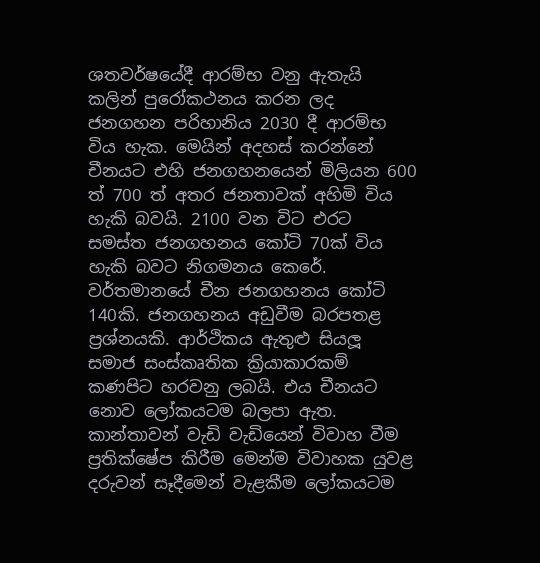ශතවර්ෂයේදී ආරම්භ වනු ඇතැයි කලින් පුරෝකථනය කරන ලද ජනගහන පරිහානිය 2030 දී ආරම්භ විය හැක. මෙයින් අදහස් කරන්නේ චීනයට එහි ජනගහනයෙන් මිලියන 600 ත් 700 ත් අතර ජනතාවක් අහිමි විය හැකි බවයි. 2100 වන විට එරට සමස්ත ජනගහනය කෝටි 70ක් විය හැකි බවට නිගමනය කෙරේ. වර්තමානයේ චීන ජනගහනය කෝටි 140කි. ජනගහනය අඩුවීම බරපතළ ප්‍රශ්නයකි. ආර්ථිකය ඇතුළු සියලූ සමාජ සංස්කෘතික ක්‍රියාකාරකම් කණපිට හරවනු ලබයි. එය චීනයට නොව ලෝකයටම බලපා ඇත. කාන්තාවන් වැඩි වැඩියෙන් විවාහ වීම ප්‍රතික්ෂේප කිරීම මෙන්ම විවාහක යුවළ දරුවන් සෑදීමෙන් වැළකීම ලෝකයටම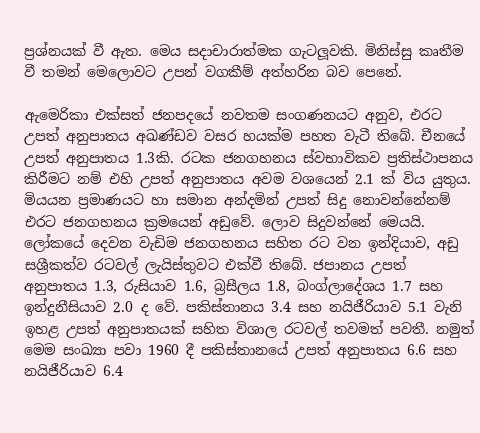ප්‍රශ්නයක් වී ඇත. මෙය සදාචාරාත්මක ගැටලූවකි. මිනිස්සු කෘතීම වී තමන් මෙලොවට උපන් වගකීම් අත්හරින බව පෙනේ.

ඇමෙරිකා එක්සත් ජනපදයේ නවතම සංගණනයට අනුව, එරට උපත් අනුපාතය අඛණ්ඩව වසර හයක්ම පහත වැටී තිබේ. චීනයේ උපත් අනුපාතය 1.3කි. රටක ජනගහනය ස්වභාවිකව ප්‍රතිස්ථාපනය කිරීමට නම් එහි උපත් අනුපාතය අවම වශයෙන් 2.1 ක් විය යුතුය. මියයන ප්‍රමාණයට හා සමාන අන්දමින් උපත් සිදු නොවන්නේනම් එරට ජනගහනය ක්‍රමයෙන් අඩුවේ. ලොව සිදුවන්නේ මෙයයි. ලෝකයේ දෙවන වැඩිම ජනගහනය සහිත රට වන ඉන්දියාව, අඩු සශ්‍රීකත්ව රටවල් ලැයිස්තුවට එක්වී තිබේ. ජපානය උපත් අනුපාතය 1.3, රුසියාව 1.6, බ්‍රසීලය 1.8, බංග්ලාදේශය 1.7 සහ ඉන්දුනීසියාව 2.0 ද වේ. පකිස්තානය 3.4 සහ නයිජීරියාව 5.1 වැනි ඉහළ උපත් අනුපාතයක් සහිත විශාල රටවල් තවමත් පවතී. නමුත් මෙම සංඛ්‍යා පවා 1960 දී පකිස්තානයේ උපත් අනුපාතය 6.6 සහ නයිජීරියාව 6.4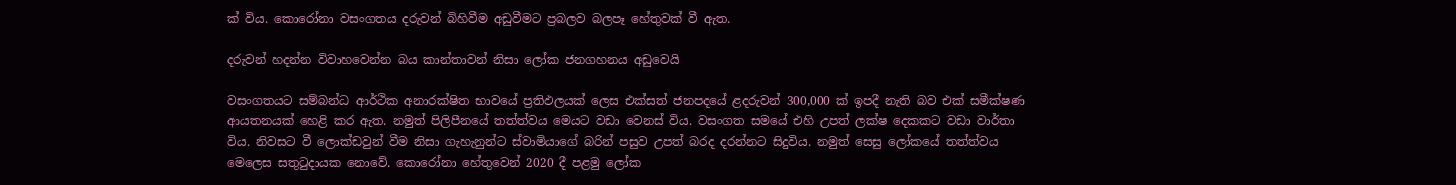ක් විය. කොරෝනා වසංගතය දරුවන් බිහිවීම අඩුවීමට ප්‍රබලව බලපෑ හේතුවක් වී ඇත.

දරුවන් හදන්න විවාහවෙන්න බය කාන්තාවන් නිසා ලෝක ජනගහනය අඩුවෙයි

වසංගතයට සම්බන්ධ ආර්ථික අනාරක්ෂිත භාවයේ ප්‍රතිඵලයක් ලෙස එක්සත් ජනපදයේ ළදරුවන් 300,000 ක් ඉපදී නැති බව එක් සමීක්ෂණ ආයතනයක් හෙළි කර ඇත. නමුත් පිලිපීනයේ තත්ත්වය මෙයට වඩා වෙනස් විය. වසංගත සමයේ එහි උපත් ලක්ෂ දෙකකට වඩා වාර්තා විය. නිවසට වී ලොක්ඩවුන් වීම නිසා ගැහැනුන්ට ස්වාමියාගේ බරින් පසුව උපත් බරද දරන්නට සිදුවිය. නමුත් සෙසු ලෝකයේ තත්ත්වය මෙලෙස සතුටුදායක නොවේ. කොරෝනා හේතුවෙන් 2020 දී පළමු ලෝක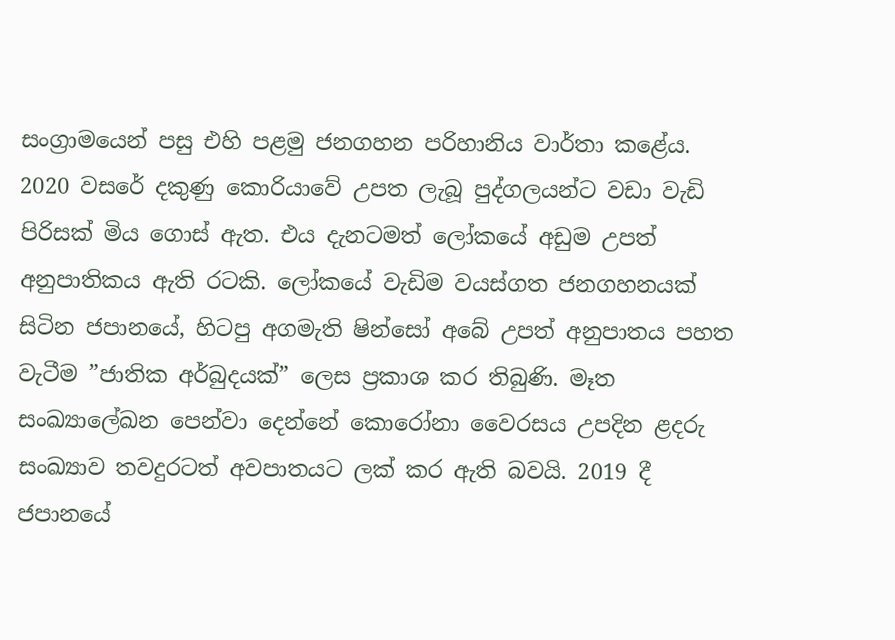සංග්‍රාමයෙන් පසු එහි පළමු ජනගහන පරිහානිය වාර්තා කළේය. 2020 වසරේ දකුණු කොරියාවේ උපත ලැබූ පුද්ගලයන්ට වඩා වැඩි පිරිසක් මිය ගොස් ඇත. එය දැනටමත් ලෝකයේ අඩුම උපත් අනුපාතිකය ඇති රටකි. ලෝකයේ වැඩිම වයස්ගත ජනගහනයක් සිටින ජපානයේ, හිටපු අගමැති ෂින්සෝ අබේ උපත් අනුපාතය පහත වැටීම ”ජාතික අර්බුදයක්” ලෙස ප්‍රකාශ කර තිබුණි. මෑත සංඛ්‍යාලේඛන පෙන්වා දෙන්නේ කොරෝනා වෛරසය උපදින ළදරු සංඛ්‍යාව තවදුරටත් අවපාතයට ලක් කර ඇති බවයි. 2019 දී ජපානයේ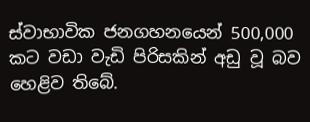ස්වාභාවික ජනගහනයෙන් 500,000 කට වඩා වැඩි පිරිසකින් අඩු වූ බව හෙළිව තිබේ.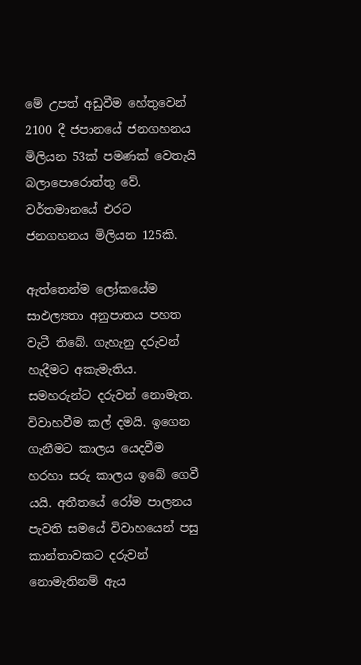මේ උපත් අඩුවීම හේතුවෙන් 2100 දී ජපානයේ ජනගහනය මිලියන 53ක් පමණක් වෙතැයි බලාපොරොත්තු වේ. වර්තමානයේ එරට ජනගහනය මිලියන 125කි.

ඇත්තෙන්ම ලෝකයේම සාඵල්‍යතා අනුපාතය පහත වැටී තිබේ. ගැහැනු දරුවන් හැදීමට අකැමැතිය. සමහරුන්ට දරුවන් නොමැත. විවාහවීම කල් දමයි. ඉගෙන ගැනීමට කාලය යෙදවීම හරහා සරු කාලය ඉබේ ගෙවී යයි. අතීතයේ රෝම පාලනය පැවති සමයේ විවාහයෙන් පසු කාන්තාවකට දරුවන් නොමැතිනම් ඇය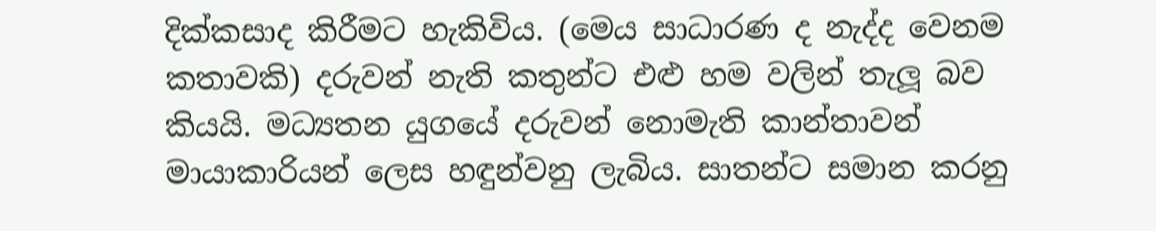දික්කසාද කිරීමට හැකිවිය. (මෙය සාධාරණ ද නැද්ද වෙනම කතාවකි) දරුවන් නැති කතුන්ට එළු හම වලින් තැලූ බව කියයි. මධ්‍යතන යුගයේ දරුවන් නොමැති කාන්තාවන් මායාකාරියන් ලෙස හඳුන්වනු ලැබිය. සාතන්ට සමාන කරනු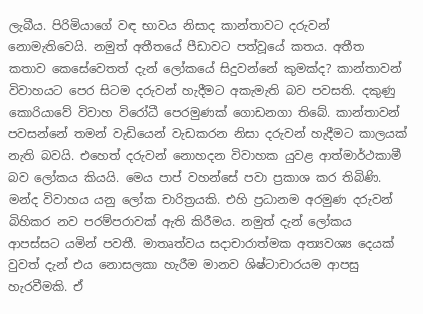ලැබීය. පිරිමියාගේ වඳ භාවය නිසාද කාන්තාවට දරුවන් නොමැතිවෙයි. නමුත් අතීතයේ පීඩාවට පත්වූයේ කතය. අතීත කතාව කෙසේවෙතත් දැන් ලෝකයේ සිදුවන්නේ කුමක්ද? කාන්තාවන් විවාහයට පෙර සිටම දරුවන් හැදීමට අකැමැති බව පවසති. දකුණු කොරියාවේ විවාහ විරෝධී පෙරමුණක් ගොඩනගා තිබේ. කාන්තාවන් පවසන්නේ තමන් වැඩියෙන් වැඩකරන නිසා දරුවන් හැදීමට කාලයක් නැති බවයි. එහෙත් දරුවන් නොහදන විවාහක යුවළ ආත්මාර්ථකාමී බව ලෝකය කියයි. මෙය පාප් වහන්සේ පවා ප්‍රකාශ කර තිබිණි. මන්ද විවාහය යනු ලෝක චාරිත්‍රයකි. එහි ප්‍රධානම අරමුණ දරුවන් බිහිකර නව පරම්පරාවක් ඇති කිරීමය. නමුත් දැන් ලෝකය ආපස්සට යමින් පවතී. මාතෘත්වය සදාචාරාත්මක අත්‍යවශ්‍ය දෙයක් වුවත් දැන් එය නොසලකා හැරීම මානව ශිෂ්ටාචාරයම ආපසු හැරවීමකි. ඒ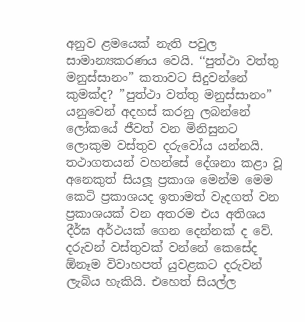අනුව ළමයෙක් නැති පවුල සාමාන්‍යකරණය වෙයි. ‘‘පුත්ථා වත්තු මනුස්සානං” කතාවට සිදුවන්නේ කුමක්ද? ”පුත්ථා වත්තු මනුස්සානං” යනුවෙන් අදහස් කරනු ලබන්නේ ලෝකයේ ජීවත් වන මිනිසුනට ලොකුම වස්තුව දරුවෝය යන්නයි. තථාගතයන් වහන්සේ දේශනා කළා වූ අනෙකුත් සියලූ ප්‍රකාශ මෙන්ම මෙම කෙටි ප්‍රකාශයද ඉතාමත් වැදගත් වන ප්‍රකාශයක් වන අතරම එය අතිශය දීර්ඝ අර්ථයක් ගෙන දෙන්නක් ද වේ. දරුවන් වස්තුවක් වන්නේ කෙසේද ඕනෑම විවාහපත් යුවළකට දරුවන් ලැබිය හැකියි. එහෙත් සියල්ල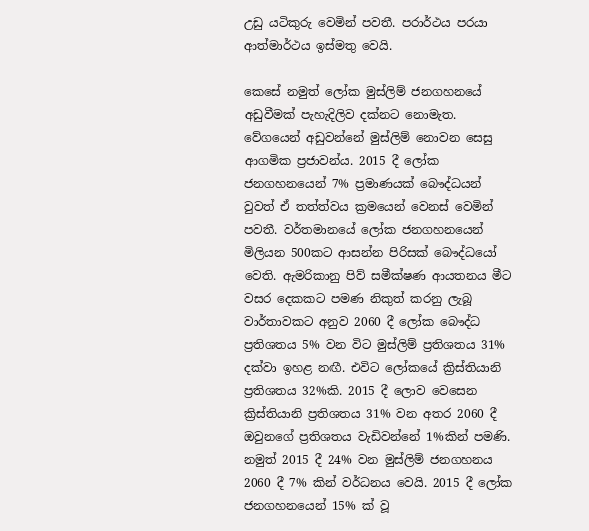උඩු යටිකුරු වෙමින් පවතී. පරාර්ථය පරයා ආත්මාර්ථය ඉස්මතු වෙයි.

කෙසේ නමුත් ලෝක මුස්ලිම් ජනගහනයේ අඩුවීමක් පැහැදිලිව දක්නට නොමැත. වේගයෙන් අඩුවන්නේ මුස්ලිම් නොවන සෙසු ආගමික ප්‍රජාවන්ය. 2015 දී ලෝක ජනගහනයෙන් 7% ප්‍රමාණයක් බෞද්ධයන් වුවත් ඒ තත්ත්වය ක්‍රමයෙන් වෙනස් වෙමින් පවතී. වර්තමානයේ ලෝක ජනගහනයෙන් මිලියන 500කට ආසන්න පිරිසක් බෞද්ධයෝ වෙති. ඇමරිකානු පිව් සමීක්ෂණ ආයතනය මීට වසර දෙකකට පමණ නිකුත් කරනු ලැබූ වාර්තාවකට අනුව 2060 දී ලෝක බෞද්ධ ප්‍රතිශතය 5% වන විට මුස්ලිම් ප්‍රතිශතය 31% දක්වා ඉහළ නඟී. එවිට ලෝකයේ ක්‍රිස්තියානි ප්‍රතිශතය 32%කි. 2015 දී ලොව වෙසෙන ක්‍රිස්තියානි ප්‍රතිශතය 31% වන අතර 2060 දී ඔවුනගේ ප්‍රතිශතය වැඩිවන්නේ 1%කින් පමණි. නමුත් 2015 දී 24% වන මුස්ලිම් ජනගහනය 2060 දී 7% කින් වර්ධනය වෙයි. 2015 දී ලෝක ජනගහනයෙන් 15% ක් වූ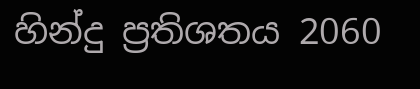හින්දු ප්‍රතිශතය 2060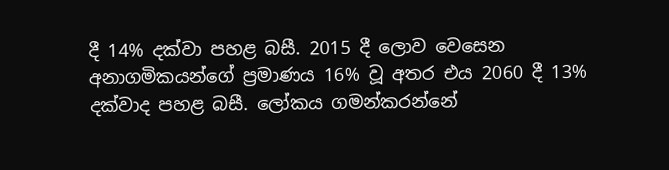දී 14% දක්වා පහළ බසී. 2015 දී ලොව වෙසෙන අනාගමිකයන්ගේ ප්‍රමාණය 16% වූ අතර එය 2060 දී 13% දක්වාද පහළ බසී. ලෝකය ගමන්කරන්නේ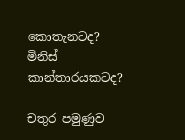කොතැනටද? මිනිස් කාන්තාරයකටද?

චතුර පමුණුව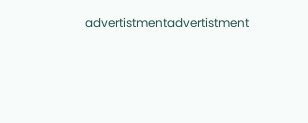advertistmentadvertistment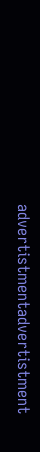advertistmentadvertistment